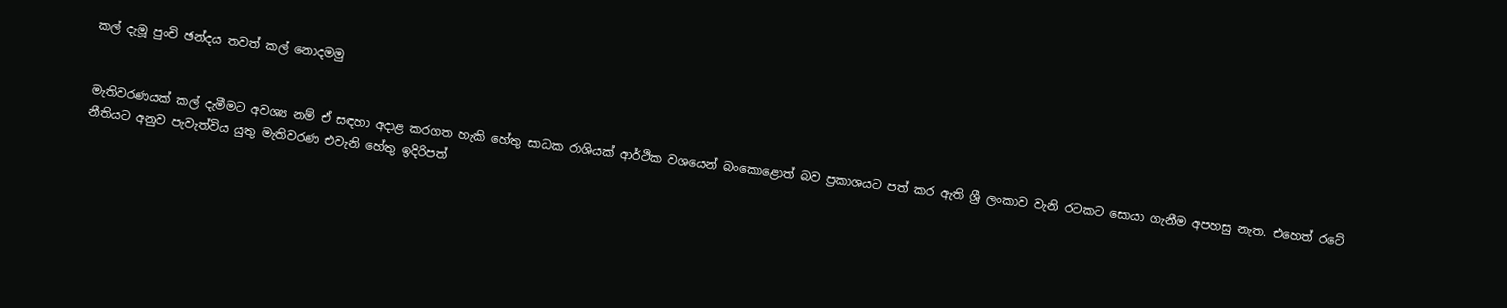කල් දැමූ පුංචි ඡන්දය තවත් කල් නොදමමු


මැතිවරණයක් කල් දැමීමට අවශ්‍ය නම් ඒ සඳහා අදාළ කරගත හැකි හේතු සාධක රාශියක් ආර්ථික වශයෙන් බංකොළොත් බව ප්‍රකාශයට පත් කර ඇති ශ්‍රී ලංකාව වැනි රටකට සොයා ගැනීම අපහසු නැත. එහෙත් රටේ නීතියට අනුව පැවැත්විය යුතු මැතිවරණ එවැනි හේතු ඉදිරිපත්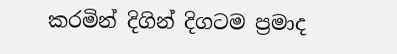කරමින් දිගින් දිගටම ප්‍රමාද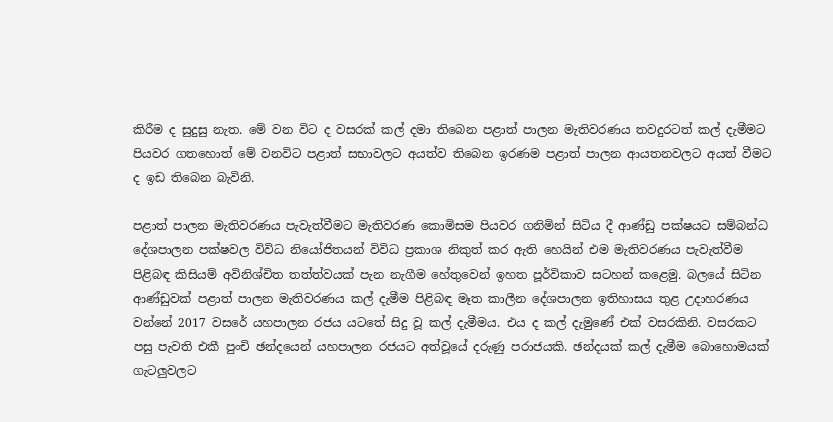කිරීම ද සුදුසු නැත. මේ වන විට ද වසරක් කල් දමා තිබෙන පළාත් පාලන මැතිවරණය තවදුරටත් කල් දැමීමට පියවර ගතහොත් මේ වනවිට පළාත් සභාවලට අයත්ව තිබෙන ඉරණම පළාත් පාලන ආයතනවලට අයත් වීමට ද ඉඩ තිබෙන බැවිනි.

පළාත් පාලන මැතිවරණය පැවැත්වීමට මැතිවරණ කොමිසම පියවර ගනිමින් සිටිය දී ආණ්ඩු පක්ෂයට සම්බන්ධ දේශපාලන පක්ෂවල විවිධ නියෝජිතයන් විවිධ ප්‍රකාශ නිකුත් කර ඇති හෙයින් එම මැතිවරණය පැවැත්වීම පිළිබඳ කිසියම් අවිනිශ්චිත තත්ත්වයක් පැන නැගීම හේතුවෙන් ඉහත පූර්විකාව සටහන් කළෙමු. බලයේ සිටින ආණ්ඩුවක් පළාත් පාලන මැතිවරණය කල් දැමීම පිළිබඳ මෑත කාලීන දේශපාලන ඉතිහාසය තුළ උදාහරණය වන්නේ 2017 වසරේ යහපාලන රජය යටතේ සිදු වූ කල් දැමීමය. එය ද කල් දැමුණේ එක් වසරකිනි. වසරකට පසු පැවති එකී පුංචි ඡන්දයෙන් යහපාලන රජයට අත්වූයේ දරුණු පරාජයකි. ඡන්දයක් කල් දැමීම බොහොමයක් ගැටලු‍වලට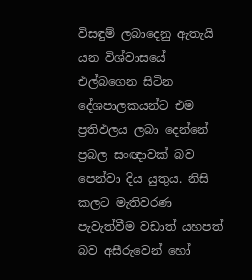විසඳුම් ලබාදෙනු ඇතැයි යන විශ්වාසයේ එල්බගෙන සිටින දේශපාලකයන්ට එම ප්‍රතිඵලය ලබා දෙන්නේ ප්‍රබල සංඥාවක් බව පෙන්වා දිය යුතුය. නිසි කලට මැතිවරණ පැවැත්වීම වඩාත් යහපත් බව අසීරුවෙන් හෝ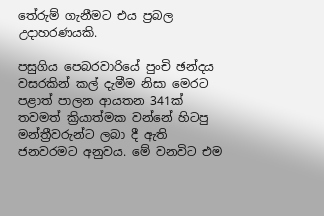තේරුම් ගැනීමට එය ප්‍රබල උදාහරණයකි.

පසුගිය පෙබරවාරියේ පුංචි ඡන්දය වසරකින් කල් දැමීම නිසා මෙරට පළාත් පාලන ආයතන 341ක් තවමත් ක්‍රියාත්මක වන්නේ හිටපු මන්ත්‍රීවරුන්ට ලබා දී ඇති ජනවරමට අනුවය. මේ වනවිට එම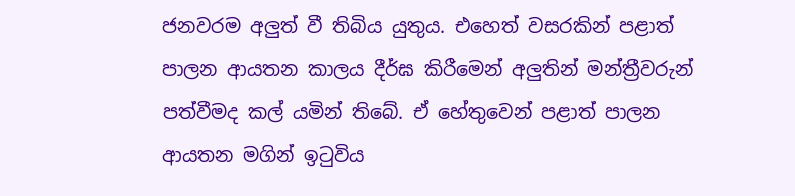ජනවරම අලු‍ත් වී තිබිය යුතුය. එහෙත් වසරකින් පළාත් පාලන ආයතන කාලය දීර්ඝ කිරීමෙන් අලු‍තින් මන්ත්‍රීවරුන් පත්වීමද කල් යමින් තිබේ. ඒ හේතුවෙන් පළාත් පාලන ආයතන මගින් ඉටුවිය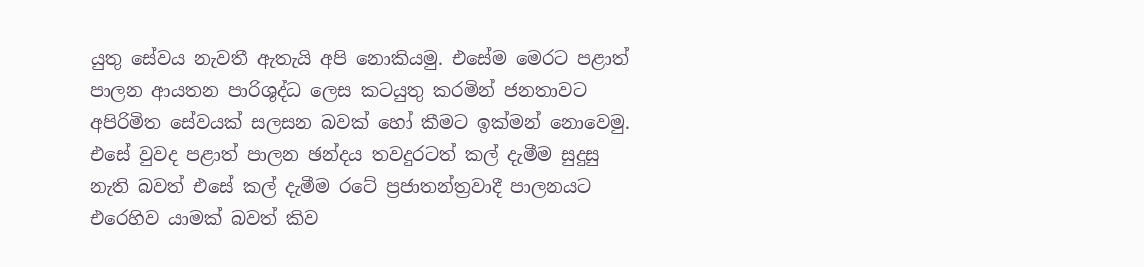යුතු සේවය නැවතී ඇතැයි අපි නොකියමු. එසේම මෙරට පළාත් පාලන ආයතන පාරිශුද්ධ ලෙස කටයුතු කරමින් ජනතාවට අපිරිමිත සේවයක් සලසන බවක් හෝ කීමට ඉක්මන් නොවෙමු. එසේ වුවද පළාත් පාලන ඡන්දය තවදුරටත් කල් දැමීම සුදුසු නැති බවත් එසේ කල් දැමීම රටේ ප්‍රජාතන්ත්‍රවාදී පාලනයට එරෙහිව යාමක් බවත් කිව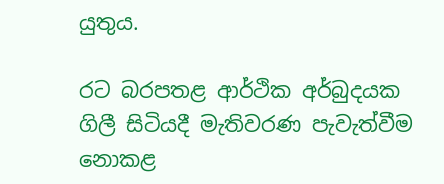යුතුය.

රට බරපතළ ආර්ථික අර්බුදයක ගිලී සිටියදී මැතිවරණ පැවැත්වීම නොකළ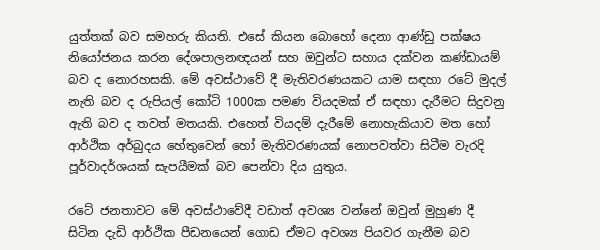යුත්තක් බව සමහරු කියති. එසේ කියන බොහෝ දෙනා ආණ්ඩු පක්ෂය නියෝජනය කරන දේශපාලනඥයන් සහ ඔවුන්ට සහාය දක්වන කණ්ඩායම් බව ද නොරහසකි. මේ අවස්ථාවේ දී මැතිවරණයකට යාම සඳහා රටේ මුදල් නැති බව ද රුපියල් කෝටි 1000ක පමණ වියදමක් ඒ සඳහා දැරීමට සිදුවනු ඇති බව ද තවත් මතයකි. එහෙත් වියදම් දැරීමේ නොහැකියාව මත හෝ ආර්ථික අර්බුදය හේතුවෙන් හෝ මැතිවරණයක් නොපවත්වා සිටීම වැරදි පූර්වාදර්ශයක් සැපයීමක් බව පෙන්වා දිය යුතුය.

රටේ ජනතාවට මේ අවස්ථාවේදී වඩාත් අවශ්‍ය වන්නේ ඔවුන් මුහුණ දී සිටින දැඩි ආර්ථික පීඩනයෙන් ගොඩ ඒමට අවශ්‍ය පියවර ගැනීම බව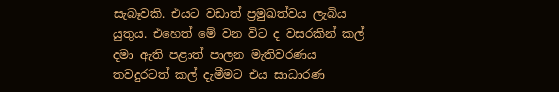සැබෑවකි. එයට වඩාත් ප්‍රමුඛත්වය ලැබිය යුතුය. එහෙත් මේ වන විට ද වසරකින් කල් දමා ඇති පළාත් පාලන මැතිවරණය තවදුරටත් කල් දැමීමට එය සාධාරණ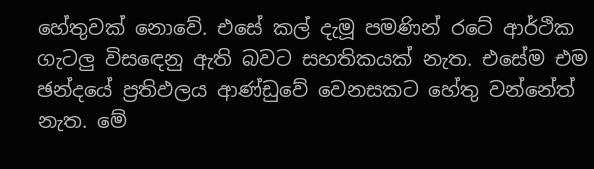හේතුවක් නොවේ. එසේ කල් දැමූ පමණින් රටේ ආර්ථික ගැටලු‍ විසඳෙනු ඇති බවට සහතිකයක් නැත. එසේම එම ඡන්දයේ ප්‍රතිඵලය ආණ්ඩුවේ වෙනසකට හේතු වන්නේත් නැත. මේ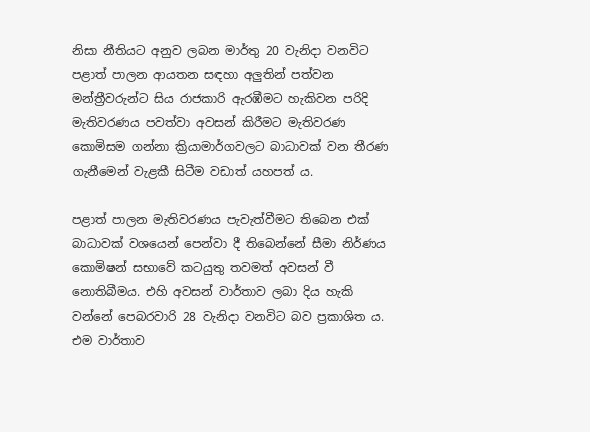නිසා නීතියට අනුව ලබන මාර්තු 20 වැනිදා වනවිට පළාත් පාලන ආයතන සඳහා අලු‍තින් පත්වන මන්ත්‍රීවරුන්ට සිය රාජකාරි ඇරඹීමට හැකිවන පරිදි මැතිවරණය පවත්වා අවසන් කිරීමට මැතිවරණ කොමිසම ගන්නා ක්‍රියාමාර්ගවලට බාධාවක් වන තීරණ ගැනීමෙන් වැළකී සිටීම වඩාත් යහපත් ය.

පළාත් පාලන මැතිවරණය පැවැත්වීමට තිබෙන එක් බාධාවක් වශයෙන් පෙන්වා දී තිබෙන්නේ සීමා නිර්ණය කොමිෂන් සභාවේ කටයුතු තවමත් අවසන් වී නොතිබීමය. එහි අවසන් වාර්තාව ලබා දිය හැකි වන්නේ පෙබරවාරි 28 වැනිදා වනවිට බව ප්‍රකාශිත ය. එම වාර්තාව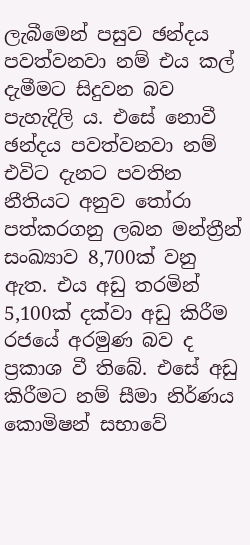ලැබීමෙන් පසුව ඡන්දය පවත්වනවා නම් එය කල් දැමීමට සිදුවන බව පැහැදිලි ය. එසේ නොවී ඡන්දය පවත්වනවා නම් එවිට දැනට පවතින නීතියට අනුව තෝරා පත්කරගනු ලබන මන්ත්‍රීන් සංඛ්‍යාව 8,700ක් වනු ඇත. එය අඩු තරමින් 5,100ක් දක්වා අඩු කිරීම රජයේ අරමුණ බව ද ප්‍රකාශ වී තිබේ. එසේ අඩු කිරීමට නම් සීමා නිර්ණය කොමිෂන් සභාවේ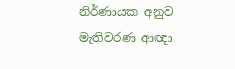නිර්ණායක අනුව මැතිවරණ ආඥා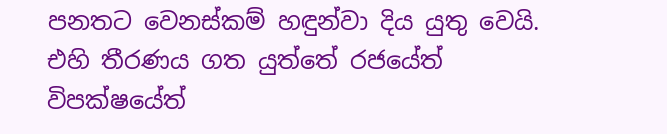පනතට වෙනස්කම් හඳුන්වා දිය යුතු වෙයි. එහි තීරණය ගත යුත්තේ රජයේත් විපක්ෂයේත්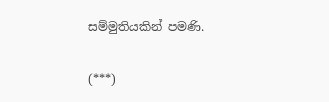සම්මුතියකින් පමණි.

(***)